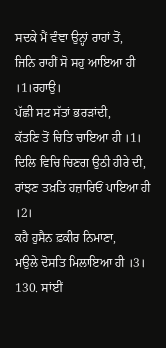ਸਦਕੇ ਮੈਂ ਵੰਞਾ ਉਨ੍ਹਾਂ ਰਾਹਾਂ ਤੋਂ,
ਜਿਨਿ ਰਾਹੀਂ ਸੋ ਸਹੁ ਆਇਆ ਹੀ ।1।ਰਹਾਉ।
ਪੱਛੀ ਸਟ ਸੱਤਾਂ ਭਰੜਾਂਦੀ,
ਕੱਤਣਿ ਤੋਂ ਚਿਤਿ ਚਾਇਆ ਹੀ ।1।
ਦਿਲਿ ਵਿਚਿ ਚਿਣਗ ਉਠੀ ਹੀਰੇ ਦੀ,
ਰਾਂਝਣ ਤਖ਼ਤਿ ਹਜ਼ਾਰਿਓਂ ਪਾਇਆ ਹੀ ।2।
ਕਹੈ ਹੁਸੈਨ ਫ਼ਕੀਰ ਨਿਮਾਣਾ,
ਮਉਲੇ ਦੋਸਤਿ ਮਿਲਾਇਆ ਹੀ ।3।
130. ਸਾਂਈਂ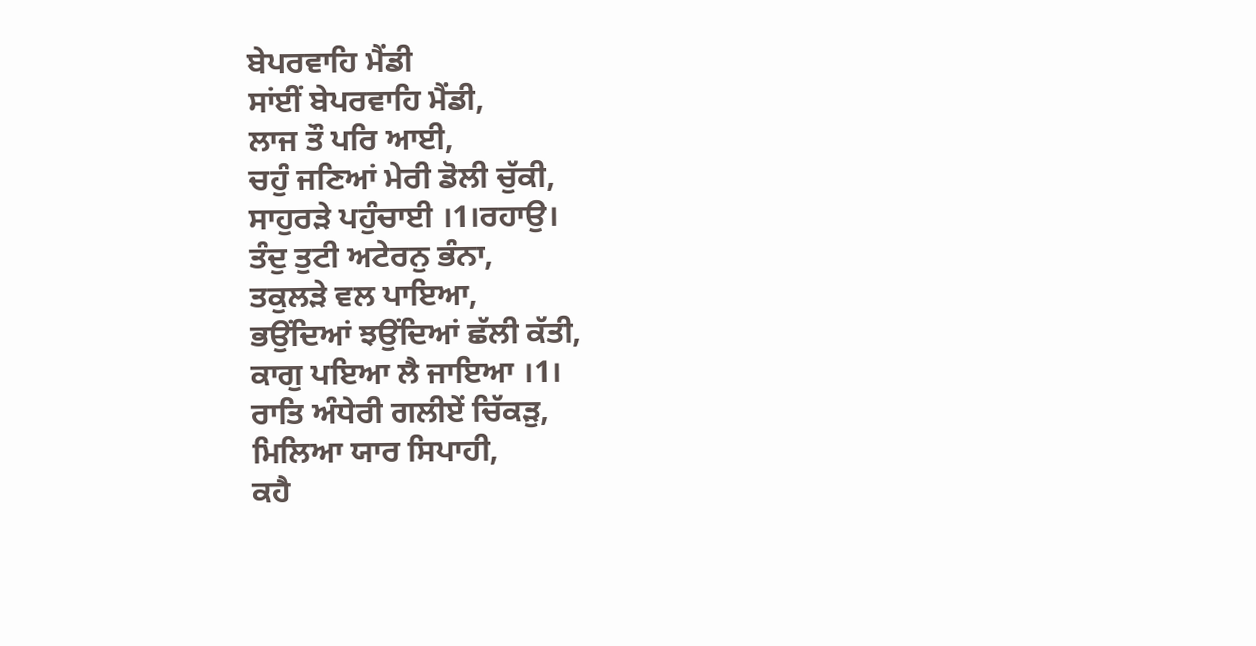ਬੇਪਰਵਾਹਿ ਮੈਂਡੀ
ਸਾਂਈਂ ਬੇਪਰਵਾਹਿ ਮੈਂਡੀ,
ਲਾਜ ਤੌ ਪਰਿ ਆਈ,
ਚਹੁੰ ਜਣਿਆਂ ਮੇਰੀ ਡੋਲੀ ਚੁੱਕੀ,
ਸਾਹੁਰੜੇ ਪਹੁੰਚਾਈ ।1।ਰਹਾਉ।
ਤੰਦੁ ਤੁਟੀ ਅਟੇਰਨੁ ਭੰਨਾ,
ਤਕੁਲੜੇ ਵਲ ਪਾਇਆ,
ਭਉਂਦਿਆਂ ਝਉਂਦਿਆਂ ਛੱਲੀ ਕੱਤੀ,
ਕਾਗੁ ਪਇਆ ਲੈ ਜਾਇਆ ।1।
ਰਾਤਿ ਅੰਧੇਰੀ ਗਲੀਏਂ ਚਿੱਕੜੁ,
ਮਿਲਿਆ ਯਾਰ ਸਿਪਾਹੀ,
ਕਹੈ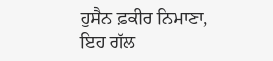ਹੁਸੈਨ ਫ਼ਕੀਰ ਨਿਮਾਣਾ,
ਇਹ ਗੱਲ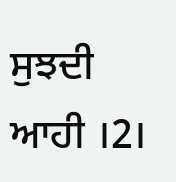ਸੁਝਦੀ ਆਹੀ ।2।